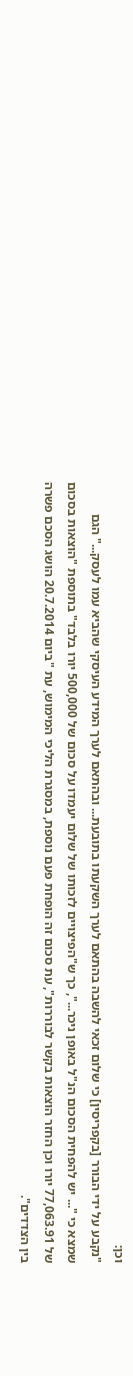וכן:
"נקבע על ידי הבורר [בקפריסין] כי שלום זכאי להשבה בהתאם לערך השקעתו בתובעת... ובהתאם לערך המידע העיסקי שהביא עמו לעסק..." הגם שמצא כי "... יש להפחית הסכום הנ"ל באופן ניכר...", כך ש"הפיצויים לזכותו של שלום יעמדו על סכום של 500,000 יורו בלבד" בתוספת "הוצאות בסכום של 77,063.91 יורו וכן החזר הוצאות בקשר לבוררות", עת סכום זה הופחת פעם נוספת, במסגרת הליכי המימוש, עת "ביום 20.7.2014 הושג הסכם פשרה בין הצדדים".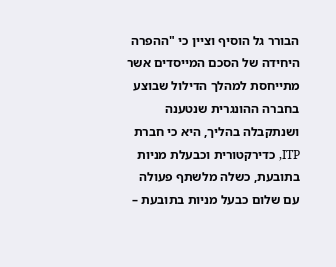הבורר גל הוסיף וציין כי "ההפרה היחידה של הסכם המייסדים אשר מתייחסת למהלך הדילול שבוצע בחברה ההונגרית שנטענה ושנתקבלה בהליך, היא כי חברת ITP, כדירקטורית וכבעלת מניות בתובעת, כשלה מלשתף פעולה עם שלום כבעל מניות בתובעת –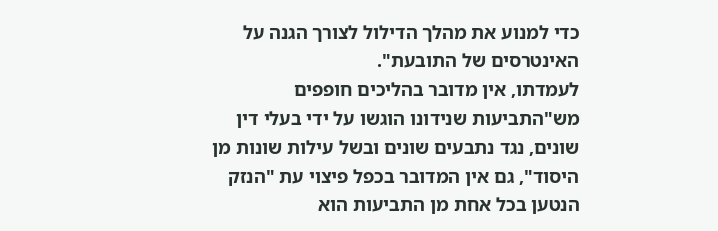כדי למנוע את מהלך הדילול לצורך הגנה על האינטרסים של התובעת".
לעמדתו, אין מדובר בהליכים חופפים מש"התביעות שנידונו הוגשו על ידי בעלי דין שונים, נגד נתבעים שונים ובשל עילות שונות מן היסוד", גם אין המדובר בכפל פיצוי עת "הנזק הנטען בכל אחת מן התביעות הוא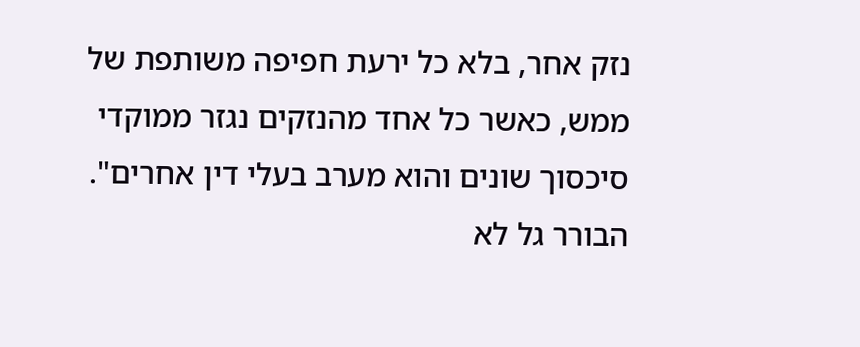נזק אחר, בלא כל ירעת חפיפה משותפת של ממש, כאשר כל אחד מהנזקים נגזר ממוקדי סיכסוך שונים והוא מערב בעלי דין אחרים".
הבורר גל לא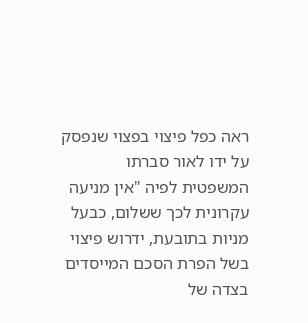ראה כפל פיצוי בפצוי שנפסק על ידו לאור סברתו המשפטית לפיה "אין מניעה עקרונית לכך ששלום, כבעל מניות בתובעת, ידרוש פיצוי בשל הפרת הסכם המייסדים בצדה של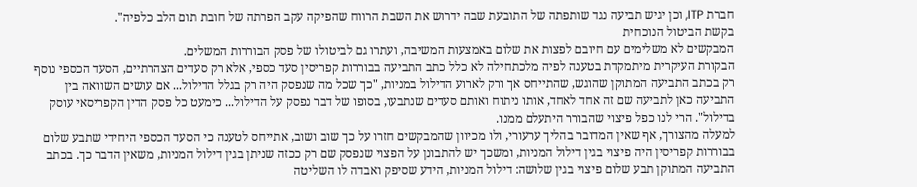חברת ITP, וכן יגיש תביעה נגד שותפתה של התובעת שבה ידרוש את השבת הרווח שהפיקה עקב הפרתה של חובת תום הלב כלפיה".
בקשת הביטול הנוכחית
המבקשים לא משלימים עם חיובם לפצות את שלום באמצעות המשיבה, ועתרו גם לביטולו של פסק הבוררות המשלים.
הבקורת העיקרית מיתמקדת בטענה לפיה מלכתחילה לא כלל כתב התביעה בבוררות קפריסין סעד כספי, אלא רק סעדים הצהרתיים, הסעד הכספי נוסף רק בכתב התביעה המתוקן שהוגש, שהתייחס אך ורק לארוע הדילול במניות, "כך שכל מה שנפסק היה רק בגלל הדילול... אם עושים השוואה בין התביעה כאן לתביעה שם זה אחד לאחד, אותו ניתוח ואותם סעדים שנתבעו, בסופו של דבר נפסק על הדילול... כימעט כל פסק הדין הקפריסאי עוסק בדילול". הרי לנו כפל פיצוי שהבורר היתעלם ממנו.
למעלה מהצורך, אף שאין המדובר בהליך ערעורי, ולו מכיוון שהמבקשים חזרו על כך שוב ושוב, אתייחס לטענה כי הסעד הכספי היחידי שתבע שלום בבוררות קפריסין היה פיצוי בגין דילול המניות, ומשכך יש להתבונן על הפצוי שנפסק שם רק ככזה שניתן בגין דילול המניות, משאין הדבר כך. בכתב התביעה המתוקן תבע שלום פיצוי בגין שלושה: דילול המניות, הידע שסיפק ואבדה לו השליטה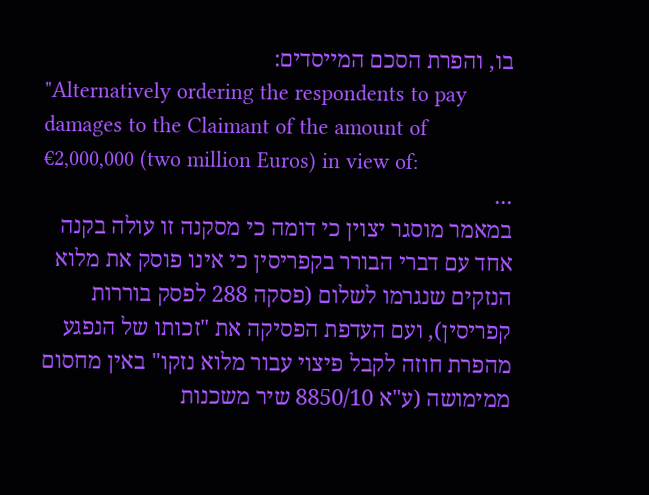בו, והפרת הסכם המייסדים:
"Alternatively ordering the respondents to pay damages to the Claimant of the amount of €2,000,000 (two million Euros) in view of:
...
במאמר מוסגר יצוין כי דומה כי מסקנה זו עולה בקנה אחד עם דברי הבורר בקפריסין כי אינו פוסק את מלוא הנזקים שנגרמו לשלום (פסקה 288 לפסק בוררות קפריסין), ועם העדפת הפסיקה את "זכותו של הנפגע מהפרת חוזה לקבל פיצוי עבור מלוא נזקו" באין מחסום ממימושה (ע"א 8850/10 שיר משכנות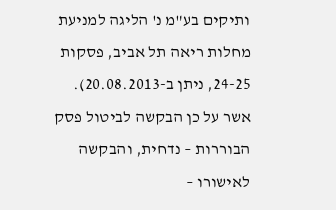ותיקים בע"מ נ' הליגה למניעת מחלות ריאה תל אביב, פסקות 24-25, ניתן ב-20.08.2013).
אשר על כן הבקשה לביטול פסק הבוררות – נדחית, והבקשה לאישורו –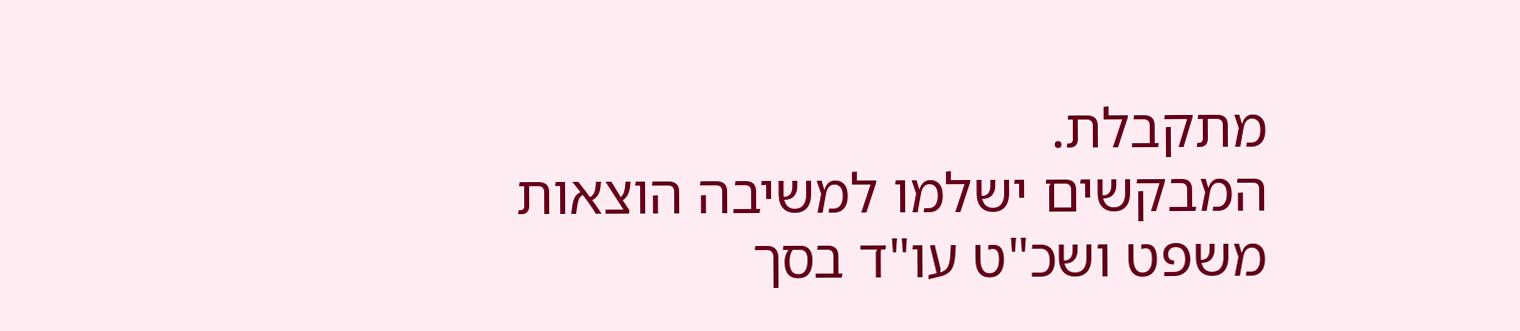מתקבלת.
המבקשים ישלמו למשיבה הוצאות משפט ושכ"ט עו"ד בסך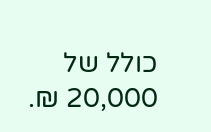כולל של 20,000 ₪.